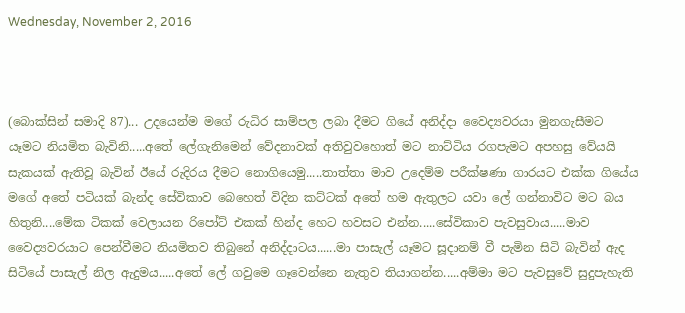Wednesday, November 2, 2016



(බොක්සින් සමාදි 87)... උදයෙන්ම මගේ රුධිර සාම්පල ලබා දීමට ගියේ අනිද්දා වෛද්‍යවරයා මුනගැසීමට යෑමට නියමිත බැවිනි.....අතේ ලේගැනිමෙන් වේදනාවක් අතිවුවහොත් මට නාට්ටිය රගපැමට අපහසු වේයයි සැකයක් ඇතිවූ බැවින් ඊයේ රුදිරය දීමට නොගියෙමු.....තාත්තා මාව උදෙම්ම පරීක්ෂණා ගාරයට එක්ක ගියේය මගේ අතේ පටියක් බැන්ද සේවිකාව බෙහෙත් විදින කට්ටක් අතේ හම ඇතුලට යවා ලේ ගන්නාවිට මට බය හිතුනි....මේක ටිකක් වෙලායන රිපෝට් එකක් හින්ද හෙට හවසට එන්න.....සේවිකාව පැවසුවාය.....මාව වෛද්‍යවරයාට පෙන්වීමට නියමිතව තිබුනේ අනිද්දාටය......මා පාසැල් යෑමට සූදානම් වී පැමින සිටි බැවින් ඇද සිටියේ පාසැල් නිල ඇදුමය.....අතේ ලේ ගවුමෙ ගෑවෙන්නෙ නැතුව තියාගන්න.....අම්මා මට පැවසුවේ සුදුපැහැති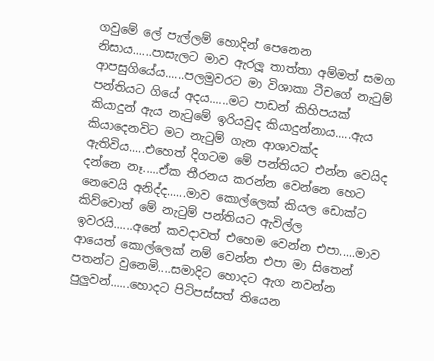ගවුමේ ලේ පැල්ලම් හොදින් පෙනෙන නිසාය......පාසැලට මාව ඇරලූ තාත්තා අම්මත් සමග ආපසුගියේය......පලමුවරට මා විශාකා ටීචගේ නැටුම් පන්තියට ගියේ අදය......මට පාඩන් කිහිපයක් කියාදුන් ඇය නැටුමේ ඉරියවුද කියාදුන්නාය.....ඇය කියාදෙනවිට මට නැටුම් ගැන ආශාවක්ද ඇතිවිය.....එහෙත් දිගටම මේ පන්තියට එන්න වෙයිද දන්නෙ නෑ.....ඒක තීරනය කරන්න වෙන්නෙ හෙට නෙවෙයි අනිද්ද......මාව කොල්ලෙක් කියල ඩොක්ට කිව්වොත් මේ නැටුම් පන්තියට ඇවිල්ල ඉවරයි......අනේ කවදාවත් එහෙම වෙන්න එපා.....මාව ආයෙත් කොල්ලෙක් නම් වෙන්න එපා මා සිතෙන් පතන්ට වුනෙමි....සමාදිට හොදට ඇග නවන්න පුලුවන්......හොදට පිටිපස්සත් තියෙන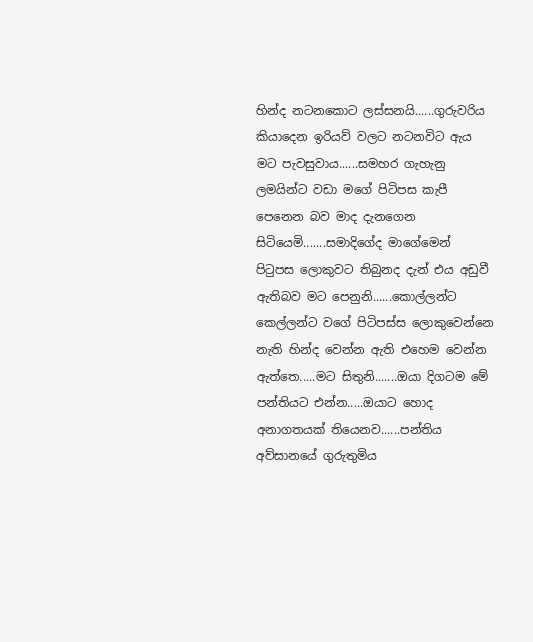හින්ද නටනකොට ලස්සනයි......ගුරුවරිය කියාදෙන ඉරියව් වලට නටනවිට ඇය මට පැවසුවාය......සමහර ගැහැනු ලමයින්ට වඩා මගේ පිටිපස කැපී පෙනෙන බව මාද දැනගෙන සිටියෙමි.......සමාදිගේද මාගේමෙන් පිටුපස ලොකුවට තිබුනද දැන් එය අඩුවී ඇතිබව මට පෙනුනි......කොල්ලන්ට කෙල්ලන්ට වගේ පිටිපස්ස ලොකුවෙන්නෙ නැති හින්ද වෙන්න ඇති එහෙම වෙන්න ඇත්තෙ.....මට සිතුනි.......ඔයා දිගටම මේ පන්තියට එන්න.....ඔයාට හොද අනාගතයක් තියෙනව......පන්තිය අව්සානයේ ගුරුතුමිය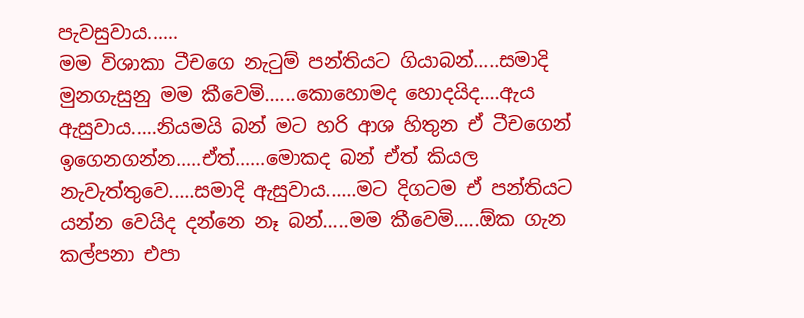පැවසුවාය......
මම විශාකා ටීචගෙ නැටුම් පන්තියට ගියාබන්.....සමාදි මුනගැසුනු මම කීවෙමි......කොහොමද හොදයිද....ඇය ඇසුවාය.....නියමයි බන් මට හරි ආශ හිතුන ඒ ටීචගෙන් ඉගෙනගන්න.....ඒත්......මොකද බන් ඒත් කියල නැවැත්තුවෙ.....සමාදි ඇසුවාය......මට දිගටම ඒ පන්තියට යන්න වෙයිද දන්නෙ නෑ බන්.....මම කීවෙමි.....ඕක ගැන කල්පනා එපා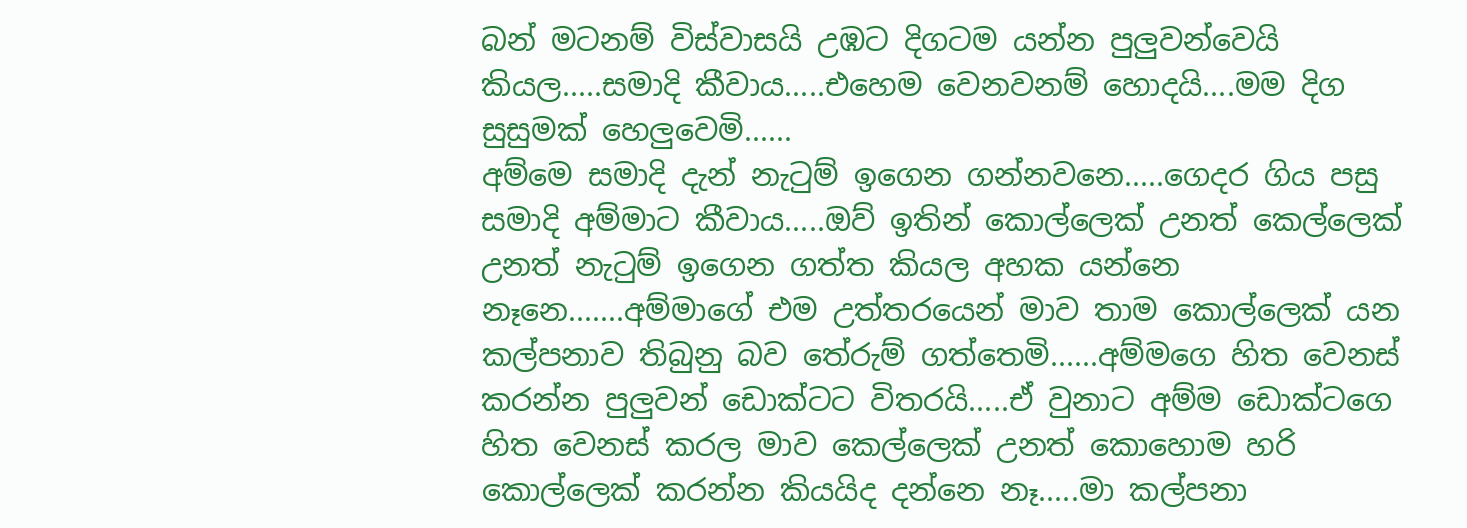බන් මටනම් විස්වාසයි උඹට දිගටම යන්න පුලුවන්වෙයි කියල.....සමාදි කීවාය.....එහෙම වෙනවනම් හොදයි....මම දිග සුසුමක් හෙලුවෙමි......
අම්මෙ සමාදි දැන් නැටුම් ඉගෙන ගන්නවනෙ.....ගෙදර ගිය පසු සමාදි අම්මාට කීවාය.....ඔව් ඉතින් කොල්ලෙක් උනත් කෙල්ලෙක් උනත් නැටුම් ඉගෙන ගත්ත කියල අහක යන්නෙ නෑනෙ.......අම්මාගේ එම උත්තරයෙන් මාව තාම කොල්ලෙක් යන කල්පනාව තිබුනු බව තේරුම් ගත්තෙමි......අම්මගෙ හිත වෙනස් කරන්න පුලුවන් ඩොක්ටට විතරයි.....ඒ වුනාට අම්ම ඩොක්ටගෙ හිත වෙනස් කරල මාව කෙල්ලෙක් උනත් කොහොම හරි කොල්ලෙක් කරන්න කියයිද දන්නෙ නෑ.....මා කල්පනා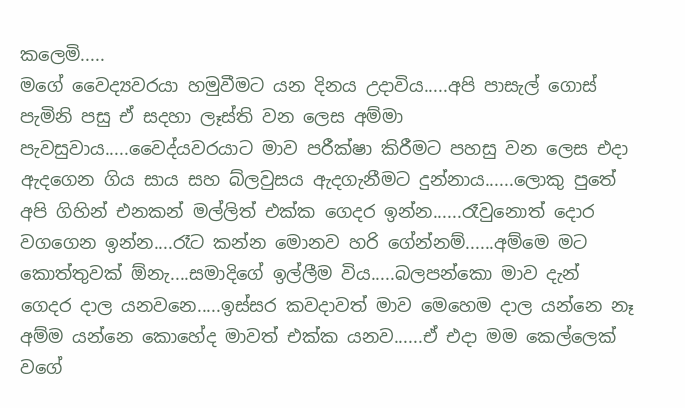කලෙමි.....
මගේ වෛද්‍යවරයා හමුවීමට යන දිනය උදාවිය.....අපි පාසැල් ගොස් පැමිනි පසු ඒ සදහා ලෑස්ති වන ලෙස අම්මා පැවසුවාය.....වෛද්යවරයාට මාව පරීක්ෂා කිරීමට පහසු වන ලෙස එදා ඇදගෙන ගිය සාය සහ බ්ලවුසය ඇදගැනීමට දුන්නාය......ලොකු පුතේ අපි ගිහින් එනකන් මල්ලිත් එක්ක ගෙදර ඉන්න......රෑවුනොත් දොර වගගෙන ඉන්න....රෑට කන්න මොනව හරි ගේන්නම්......අම්මෙ මට කොත්තුවක් ඕනැ....සමාදිගේ ඉල්ලීම විය.....බලපන්කො මාව දැන් ගෙදර දාල යනවනෙ.....ඉස්සර කවදාවත් මාව මෙහෙම දාල යන්නෙ නෑ අම්ම යන්නෙ කොහේද මාවත් එක්ක යනව......ඒ එදා මම කෙල්ලෙක් වගේ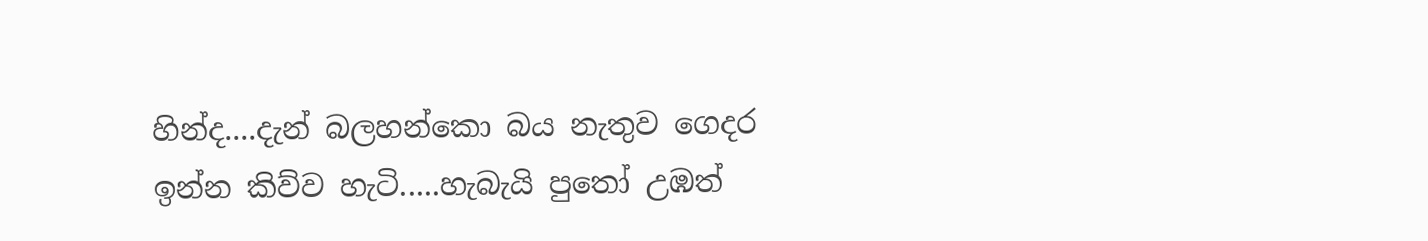හින්ද....දැන් බලහන්කො බය නැතුව ගෙදර ඉන්න කිව්ව හැටි.....හැබැයි පුතෝ උඹත්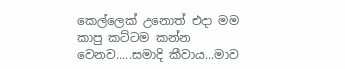කෙල්ලෙක් උනොත් එදා මම කාපු කට්ටම කන්න වෙනව.....සමාදි කීවාය...මාව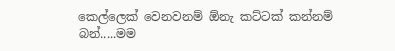කෙල්ලෙක් වෙනවනම් ඕනැ කට්ටක් කන්නම් බන්.....මම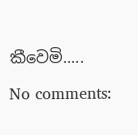කීවෙමි.....

No comments: